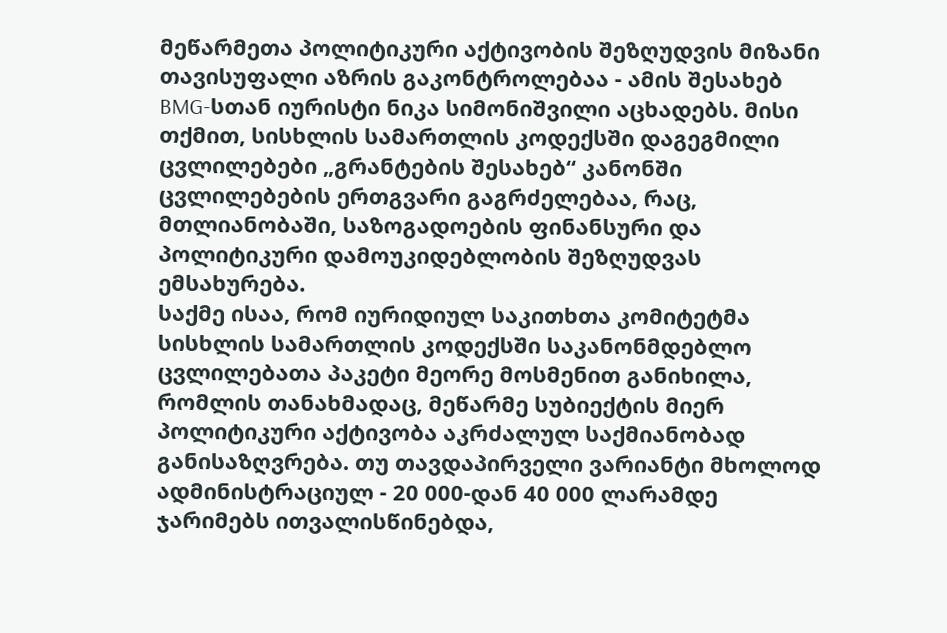მეწარმეთა პოლიტიკური აქტივობის შეზღუდვის მიზანი თავისუფალი აზრის გაკონტროლებაა - ამის შესახებ BMG-სთან იურისტი ნიკა სიმონიშვილი აცხადებს. მისი თქმით, სისხლის სამართლის კოდექსში დაგეგმილი ცვლილებები „გრანტების შესახებ“ კანონში ცვლილებების ერთგვარი გაგრძელებაა, რაც, მთლიანობაში, საზოგადოების ფინანსური და პოლიტიკური დამოუკიდებლობის შეზღუდვას ემსახურება.
საქმე ისაა, რომ იურიდიულ საკითხთა კომიტეტმა სისხლის სამართლის კოდექსში საკანონმდებლო ცვლილებათა პაკეტი მეორე მოსმენით განიხილა, რომლის თანახმადაც, მეწარმე სუბიექტის მიერ პოლიტიკური აქტივობა აკრძალულ საქმიანობად განისაზღვრება. თუ თავდაპირველი ვარიანტი მხოლოდ ადმინისტრაციულ - 20 000-დან 40 000 ლარამდე ჯარიმებს ითვალისწინებდა,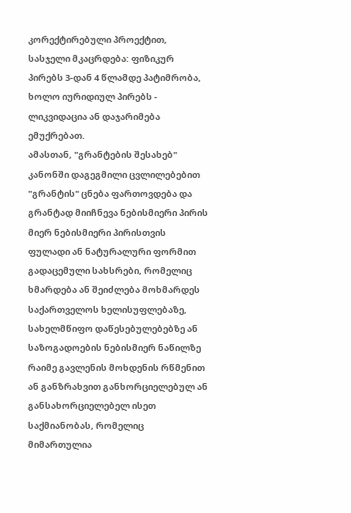კორექტირებული პროექტით, სასჯელი მკაცრდება: ფიზიკურ პირებს 3-დან 4 წლამდე პატიმრობა, ხოლო იურიდიულ პირებს - ლიკვიდაცია ან დაჯარიმება ემუქრებათ.
ამასთან, "გრანტების შესახებ" კანონში დაგეგმილი ცვლილებებით "გრანტის" ცნება ფართოვდება და გრანტად მიიჩნევა ნებისმიერი პირის მიერ ნებისმიერი პირისთვის ფულადი ან ნატურალური ფორმით გადაცემული სახსრები, რომელიც ხმარდება ან შეიძლება მოხმარდეს საქართველოს ხელისუფლებაზე, სახელმწიფო დაწესებულებებზე ან საზოგადოების ნებისმიერ ნაწილზე რაიმე გავლენის მოხდენის რწმენით ან განზრახვით განხორციელებულ ან განსახორციელებელ ისეთ საქმიანობას, რომელიც მიმართულია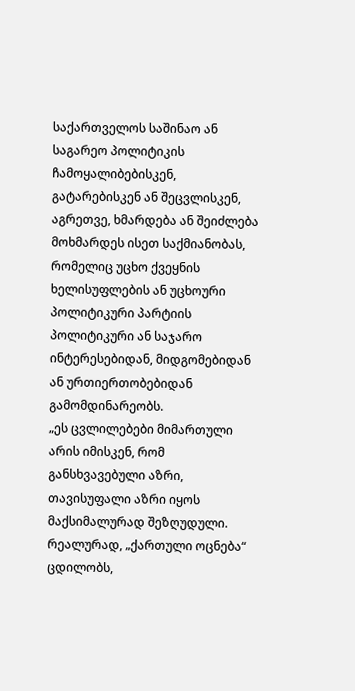საქართველოს საშინაო ან საგარეო პოლიტიკის ჩამოყალიბებისკენ, გატარებისკენ ან შეცვლისკენ, აგრეთვე, ხმარდება ან შეიძლება მოხმარდეს ისეთ საქმიანობას, რომელიც უცხო ქვეყნის ხელისუფლების ან უცხოური პოლიტიკური პარტიის პოლიტიკური ან საჯარო ინტერესებიდან, მიდგომებიდან ან ურთიერთობებიდან გამომდინარეობს.
„ეს ცვლილებები მიმართული არის იმისკენ, რომ განსხვავებული აზრი, თავისუფალი აზრი იყოს მაქსიმალურად შეზღუდული. რეალურად, „ქართული ოცნება“ ცდილობს,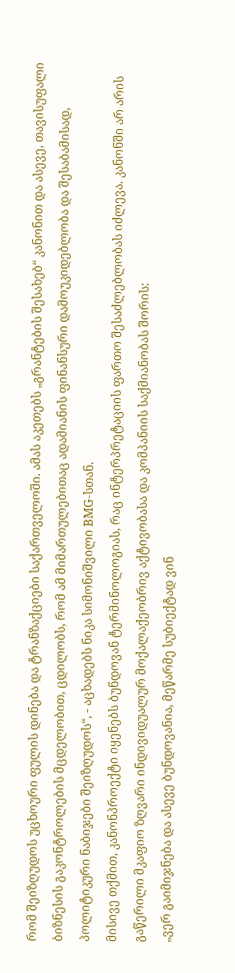რომ შეიზღუდოს უცხოური ფულის დინება და ტრანზაქციები საქართველოში. ამას აკეთებს „გრანტების შესახებ“ კანონით და ასევე, თავისუფალი ბიზნესის გაკონტროლების მცდელობით, ცდილობს, რომ ამ მიმართულებითაც ადამიანის ფინანსური დამოუკიდებლობა და შესაბამისად, პოლიტიკური ნაბიჯები შეიზღუდოს“, - აცხადებს ნიკა სიმონიშვილი BMG-სთან.
მისივე თქმით, კანონპროექტი იყენებს ბუნდოვან ტერმინოლოგიას, რაც ინტერპრეტაციის ფართო შესაძლებლობას იძლევა. კანონში არ არის გაწერილი მკაფიო ზღვარი ინდივიდუალურ მოქალაქეობრივ აქტივობასა და კომპანიის საქმიანობას შორის:
„ვერ გაიმიჯნება და ასევე ბუნდოვანია, მეწარმე სუბიექტად ვინ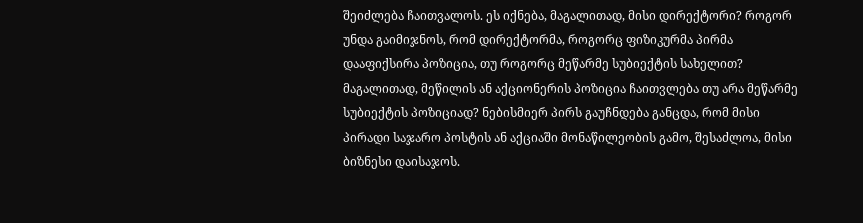შეიძლება ჩაითვალოს. ეს იქნება, მაგალითად, მისი დირექტორი? როგორ უნდა გაიმიჯნოს, რომ დირექტორმა, როგორც ფიზიკურმა პირმა დააფიქსირა პოზიცია, თუ როგორც მეწარმე სუბიექტის სახელით? მაგალითად, მეწილის ან აქციონერის პოზიცია ჩაითვლება თუ არა მეწარმე სუბიექტის პოზიციად? ნებისმიერ პირს გაუჩნდება განცდა, რომ მისი პირადი საჯარო პოსტის ან აქციაში მონაწილეობის გამო, შესაძლოა, მისი ბიზნესი დაისაჯოს.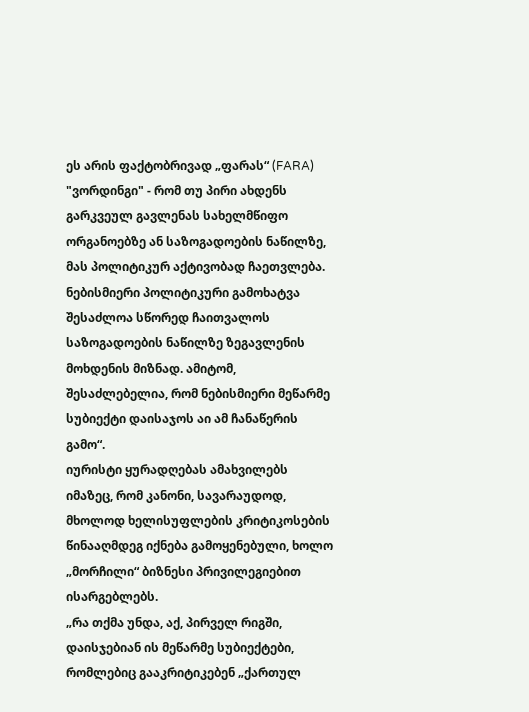ეს არის ფაქტობრივად „ფარას“ (FARA) "ვორდინგი" - რომ თუ პირი ახდენს გარკვეულ გავლენას სახელმწიფო ორგანოებზე ან საზოგადოების ნაწილზე, მას პოლიტიკურ აქტივობად ჩაეთვლება. ნებისმიერი პოლიტიკური გამოხატვა შესაძლოა სწორედ ჩაითვალოს საზოგადოების ნაწილზე ზეგავლენის მოხდენის მიზნად. ამიტომ, შესაძლებელია, რომ ნებისმიერი მეწარმე სუბიექტი დაისაჯოს აი ამ ჩანაწერის გამო“.
იურისტი ყურადღებას ამახვილებს იმაზეც, რომ კანონი, სავარაუდოდ, მხოლოდ ხელისუფლების კრიტიკოსების წინააღმდეგ იქნება გამოყენებული, ხოლო „მორჩილი“ ბიზნესი პრივილეგიებით ისარგებლებს.
„რა თქმა უნდა, აქ, პირველ რიგში, დაისჯებიან ის მეწარმე სუბიექტები, რომლებიც გააკრიტიკებენ „ქართულ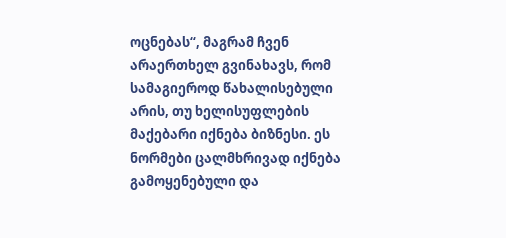ოცნებას“, მაგრამ ჩვენ არაერთხელ გვინახავს, რომ სამაგიეროდ წახალისებული არის, თუ ხელისუფლების მაქებარი იქნება ბიზნესი. ეს ნორმები ცალმხრივად იქნება გამოყენებული და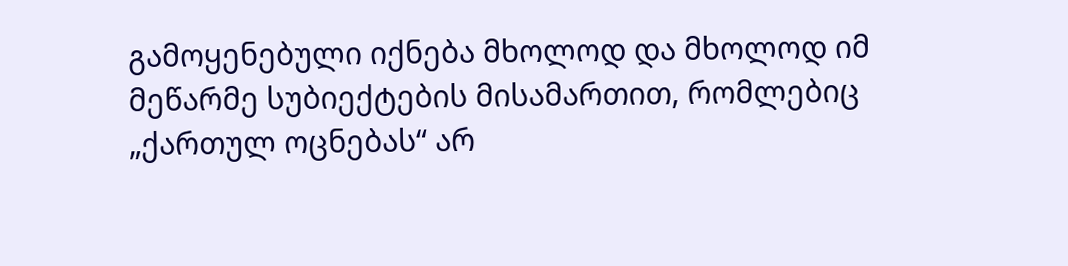გამოყენებული იქნება მხოლოდ და მხოლოდ იმ მეწარმე სუბიექტების მისამართით, რომლებიც „ქართულ ოცნებას“ არ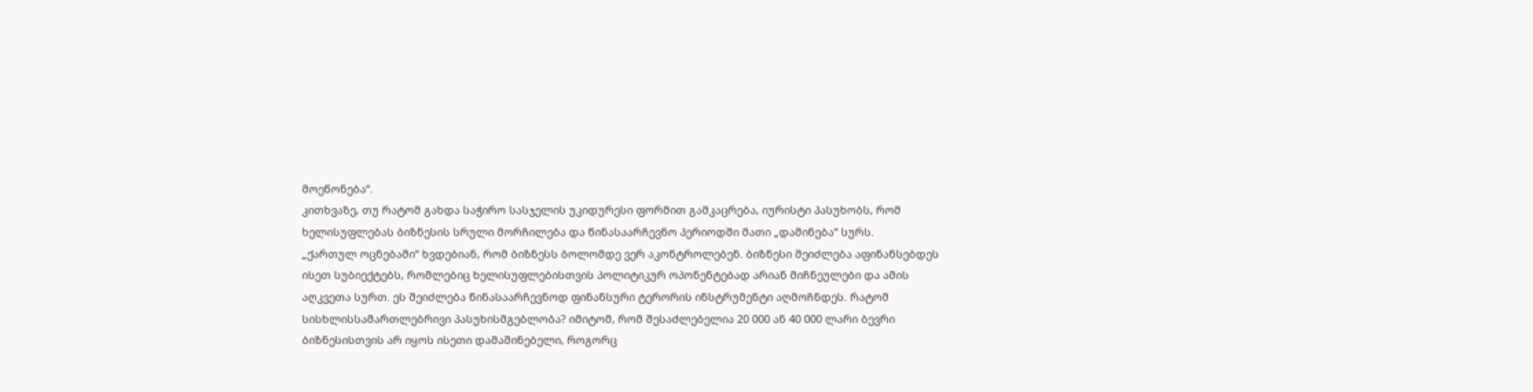მოეწონება“.
კითხვაზე, თუ რატომ გახდა საჭირო სასჯელის უკიდურესი ფორმით გამკაცრება, იურისტი პასუხობს, რომ ხელისუფლებას ბიზნესის სრული მორჩილება და წინასაარჩევნო პერიოდში მათი „დაშინება“ სურს.
„ქართულ ოცნებაში“ ხვდებიან, რომ ბიზნესს ბოლომდე ვერ აკონტროლებენ. ბიზნესი შეიძლება აფინანსებდეს ისეთ სუბიექტებს, რომლებიც ხელისუფლებისთვის პოლიტიკურ ოპონენტებად არიან მიჩნეულები და ამის აღკვეთა სურთ. ეს შეიძლება წინასაარჩევნოდ ფინანსური ტერორის ინსტრუმენტი აღმოჩნდეს. რატომ სისხლისსამართლებრივი პასუხისმგებლობა? იმიტომ, რომ შესაძლებელია 20 000 ან 40 000 ლარი ბევრი ბიზნესისთვის არ იყოს ისეთი დამაშინებელი, როგორც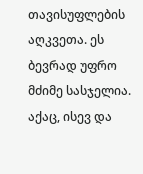თავისუფლების აღკვეთა. ეს ბევრად უფრო მძიმე სასჯელია. აქაც, ისევ და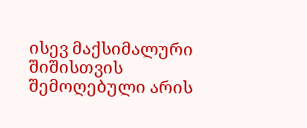ისევ მაქსიმალური შიშისთვის შემოღებული არის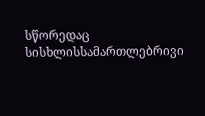სწორედაც სისხლისსამართლებრივი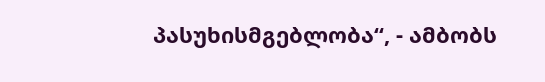პასუხისმგებლობა“, - ამბობს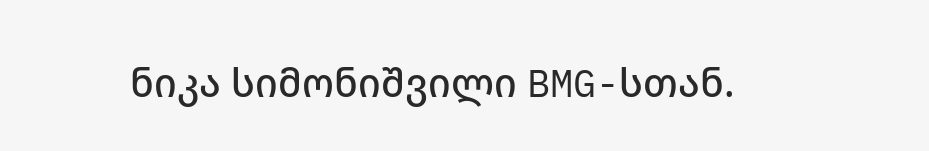ნიკა სიმონიშვილი BMG-სთან.